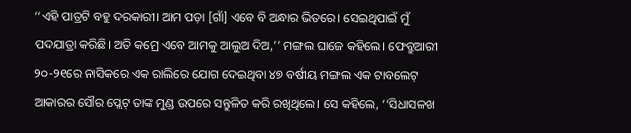‘‘ଏହି ପାତ୍ରଟି ବହୁ ଦରକାରୀ। ଆମ ପଡ଼ା [ଗାଁ] ଏବେ ବି ଅନ୍ଧାର ଭିତରେ। ସେଇଥିପାଇଁ ମୁଁ ପଦଯାତ୍ରା କରିଛି। ଅତି କମ୍ରେ ଏବେ ଆମକୁ ଆଲୁଅ ଦିଅ,’’ ମଙ୍ଗଲ ଘାଜେ କହିଲେ। ଫେବ୍ରୁଆରୀ ୨୦-୨୧ରେ ନାସିକରେ ଏକ ରାଲିରେ ଯୋଗ ଦେଇଥିବା ୪୭ ବର୍ଷୀୟ ମଙ୍ଗଲ ଏକ ଟାବଲେଟ୍ ଆକାରର ସୌର ପ୍ଲେଟ୍ ତାଙ୍କ ମୁଣ୍ଡ ଉପରେ ସନ୍ତୁଳିତ କରି ରଖିଥିଲେ। ସେ କହିଲେ, ‘‘ସିଧାସଳଖ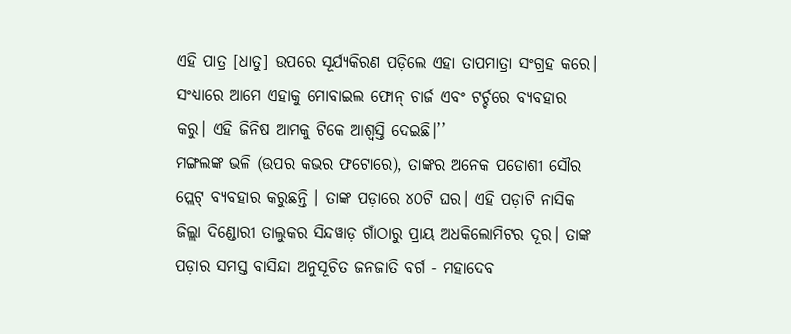ଏହି ପାତ୍ର [ଧାତୁ] ଉପରେ ସୂର୍ଯ୍ୟକିରଣ ପଡ଼ିଲେ ଏହା ତାପମାତ୍ରା ସଂଗ୍ରହ କରେ। ସଂଧ୍ୟାରେ ଆମେ ଏହାକୁ ମୋବାଇଲ ଫୋନ୍ ଚାର୍ଜ ଏବଂ ଟର୍ଚ୍ଚରେ ବ୍ୟବହାର କରୁ। ଏହି ଜିନିଷ ଆମକୁ ଟିକେ ଆଶ୍ୱସ୍ତି ଦେଇଛି।’’
ମଙ୍ଗଲଙ୍କ ଭଳି (ଉପର କଭର ଫଟୋରେ), ତାଙ୍କର ଅନେକ ପଡୋଶୀ ସୌର ପ୍ଲେଟ୍ ବ୍ୟବହାର କରୁଛନ୍ତି । ତାଙ୍କ ପଡ଼ାରେ ୪୦ଟି ଘର। ଏହି ପଡ଼ାଟି ନାସିକ ଜିଲ୍ଲା ଦିଣ୍ଡୋରୀ ତାଲୁକର ସିନ୍ଦୱାଡ଼ ଗାଁଠାରୁ ପ୍ରାୟ ଅଧକିଲୋମିଟର ଦୂର। ତାଙ୍କ ପଡ଼ାର ସମସ୍ତ ବାସିନ୍ଦା ଅନୁସୂଚିତ ଜନଜାତି ବର୍ଗ - ମହାଦେବ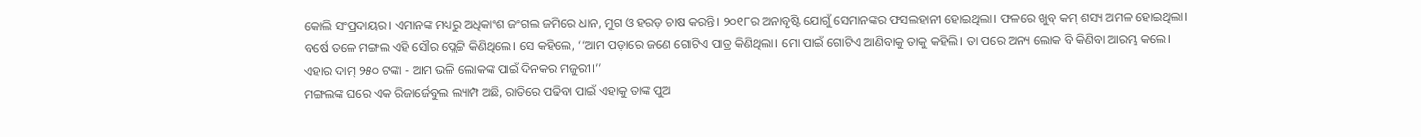କୋଲି ସଂପ୍ରଦାୟର। ଏମାନଙ୍କ ମଧ୍ୟରୁ ଅଧିକାଂଶ ଜଂଗଲ ଜମିରେ ଧାନ, ମୁଗ ଓ ହରଡ଼ ଚାଷ କରନ୍ତି। ୨୦୧୮ର ଅନାବୃଷ୍ଟି ଯୋଗୁଁ ସେମାନଙ୍କର ଫସଲହାନୀ ହୋଇଥିଲା। ଫଳରେ ଖୁବ୍ କମ୍ ଶସ୍ୟ ଅମଳ ହୋଇଥିଲା।
ବର୍ଷେ ତଳେ ମଙ୍ଗଲ ଏହି ସୌର ପ୍ଲେଟ୍ଟି କିଣିଥିଲେ। ସେ କହିଲେ, ‘‘ଆମ ପଡ଼ାରେ ଜଣେ ଗୋଟିଏ ପାତ୍ର କିଣିଥିଲା। ମୋ ପାଇଁ ଗୋଟିଏ ଆଣିବାକୁ ତାକୁ କହିଲି। ତା ପରେ ଅନ୍ୟ ଲୋକ ବି କିଣିବା ଆରମ୍ଭ କଲେ। ଏହାର ଦାମ୍ ୨୫୦ ଟଙ୍କା - ଆମ ଭଳି ଲୋକଙ୍କ ପାଇଁ ଦିନକର ମଜୁରୀ।’’
ମଙ୍ଗଲଙ୍କ ଘରେ ଏକ ରିଜାର୍ଜେବୁଲ ଲ୍ୟାମ୍ପ ଅଛି, ରାତିରେ ପଢିବା ପାଇଁ ଏହାକୁ ତାଙ୍କ ପୁଅ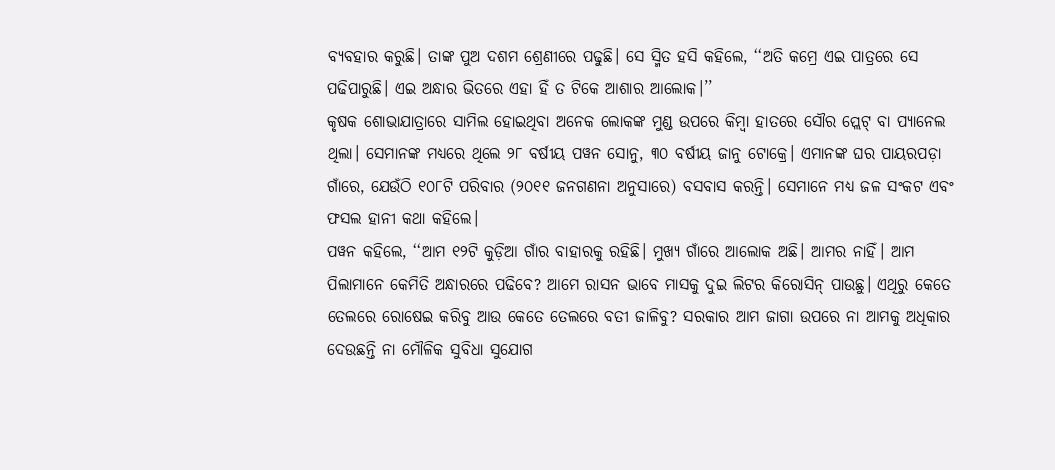ବ୍ୟବହାର କରୁଛି। ତାଙ୍କ ପୁଅ ଦଶମ ଶ୍ରେଣୀରେ ପଢୁଛି। ସେ ସ୍ମିତ ହସି କହିଲେ, ‘‘ଅତି କମ୍ରେ ଏଇ ପାତ୍ରରେ ସେ ପଢିପାରୁଛି। ଏଇ ଅନ୍ଧାର ଭିତରେ ଏହା ହିଁ ତ ଟିକେ ଆଶାର ଆଲୋକ।’’
କୃଷକ ଶୋଭାଯାତ୍ରାରେ ସାମିଲ ହୋଇଥିବା ଅନେକ ଲୋକଙ୍କ ମୁଣ୍ଡ ଉପରେ କିମ୍ବା ହାତରେ ସୌର ପ୍ଲେଟ୍ ବା ପ୍ୟାନେଲ ଥିଲା। ସେମାନଙ୍କ ମଧ୍ୟରେ ଥିଲେ ୨୮ ବର୍ଷୀୟ ପୱନ ସୋନୁ, ୩୦ ବର୍ଷୀୟ ଜାନୁ ଟୋକ୍ରେ। ଏମାନଙ୍କ ଘର ପାୟରପଡ଼ା ଗାଁରେ, ଯେଉଁଠି ୧୦୮ଟି ପରିବାର (୨୦୧୧ ଜନଗଣନା ଅନୁସାରେ) ବସବାସ କରନ୍ତି। ସେମାନେ ମଧ୍ୟ ଜଳ ସଂକଟ ଏବଂ ଫସଲ ହାନୀ କଥା କହିଲେ।
ପୱନ କହିଲେ, ‘‘ଆମ ୧୨ଟି କୁଡ଼ିଆ ଗାଁର ବାହାରକୁ ରହିଛି। ମୁଖ୍ୟ ଗାଁରେ ଆଲୋକ ଅଛି। ଆମର ନାହିଁ। ଆମ ପିଲାମାନେ କେମିତି ଅନ୍ଧାରରେ ପଢିବେ? ଆମେ ରାସନ ଭାବେ ମାସକୁ ଦୁଇ ଲିଟର କିରୋସିନ୍ ପାଉଛୁ। ଏଥିରୁ କେତେ ତେଲରେ ରୋଷେଇ କରିବୁ ଆଉ କେତେ ତେଲରେ ବତୀ ଜାଳିବୁ? ସରକାର ଆମ ଜାଗା ଉପରେ ନା ଆମକୁ ଅଧିକାର ଦେଉଛନ୍ତି ନା ମୌଳିକ ସୁବିଧା ସୁଯୋଗ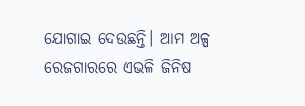ଯୋଗାଇ ଦେଉଛନ୍ତି। ଆମ ଅଳ୍ପ ରେଜଗାରରେ ଏଭଳି ଜିନିଷ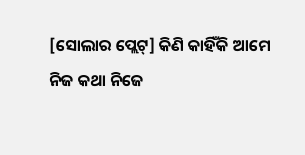[ସୋଲାର ପ୍ଲେଟ୍] କିଣି କାହିଁକି ଆମେ ନିଜ କଥା ନିଜେ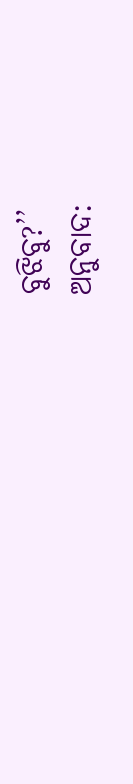ବୁଝିବୁ?’’
ଅନୁବାଦ: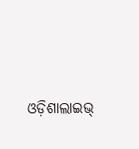ଓଡ଼ିଶାଲାଇଭ୍